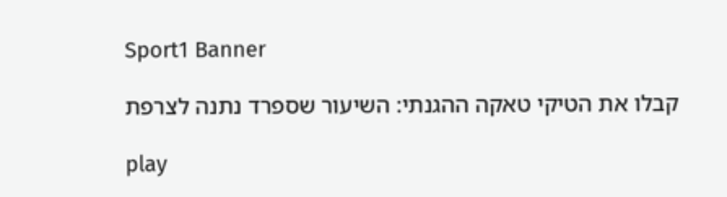Sport1 Banner

קבלו את הטיקי טאקה ההגנתי: השיעור שספרד נתנה לצרפת

play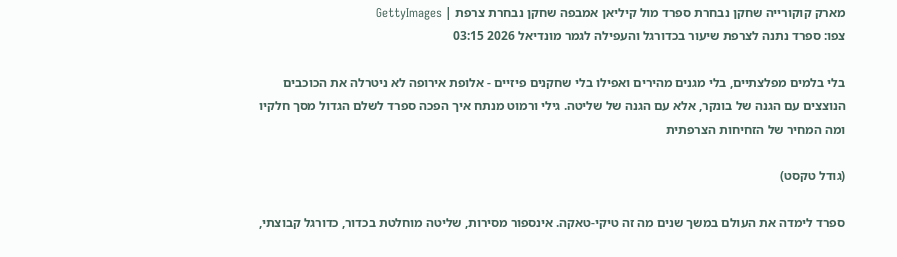מארק קוקורייה שחקן נבחרת ספרד מול קיליאן אמבפה שחקן נבחרת צרפת | GettyImages
צפו: ספרד נתנה לצרפת שיעור בכדורגל והעפילה לגמר מונדיאל 2026 03:15

בלי בלמים מפלצתיים, בלי מגנים מהירים ואפילו בלי שחקנים פיזיים - אלופת אירופה לא ניטרלה את הכוכבים הנוצצים עם הגנה של בונקר, אלא עם הגנה של שליטה. גילי ורמוט מנתח איך הפכה ספרד לשלם הגדול מסך חלקיו ומה המחיר של הזחיחות הצרפתית

(גודל טקסט)

ספרד לימדה את העולם במשך שנים מה זה טיקי-טאקה. אינספור מסירות, שליטה מוחלטת בכדור, כדורגל קבוצתי,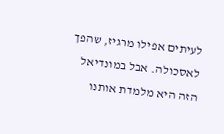לעיתים אפילו מרגיז, שהפך לאסכולה. אבל במונדיאל הזה היא מלמדת אותנו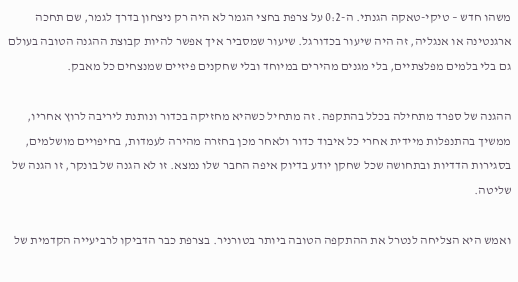משהו חדש – טיקי-טאקה הגנתי. ה-0:2 על צרפת בחצי הגמר לא היה רק ניצחון בדרך לגמר, שם תחכה ארגנטינה או אנגליה, זה היה שיעור בכדורגל. שיעור שמסביר איך אפשר להיות קבוצת ההגנה הטובה בעולם גם בלי בלמים מפלצתיים, בלי מגנים מהירים במיוחד ובלי שחקנים פיזיים שמנצחים כל מאבק.

ההגנה של ספרד מתחילה בכלל בהתקפה. זה מתחיל כשהיא מחזיקה בכדור ונותנת ליריבה לרוץ אחריו, ממשיך בהתנפלות מיידית אחרי כל איבוד כדור ולאחר מכן בחזרה מהירה לעמדות, בחיפויים מושלמים, בסגירות הדדיות ובתחושה שכל שחקן יודע בדיוק איפה החבר שלו נמצא. זו לא הגנה של בונקר, זו הגנה של שליטה.

ואמש היא הצליחה לנטרל את ההתקפה הטובה ביותר בטורניר. בצרפת כבר הדביקו לרביעייה הקדמית של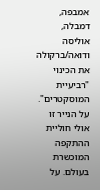אמבפה, דמבלה, אוליסה ודואה/ברקולה את הכינוי "רביעיית המוסקטרים". על הנייר זו אולי חוליית ההתקפה המוכשרת בעולם. על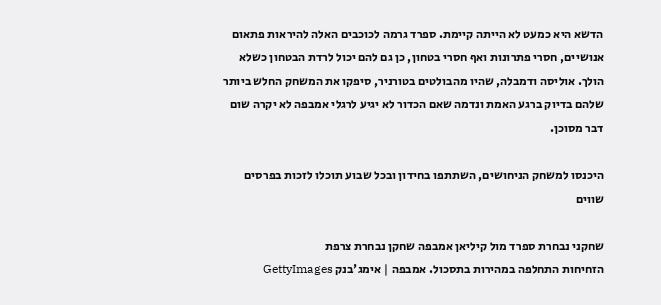הדשא היא כמעט לא הייתה קיימת. ספרד גרמה לכוכבים האלה להיראות פתאום אנושיים, חסרי פתרונות ואף חסרי בטחון, כן גם להם יכול לרדת הבטחון כשלא הולך. אוליסה ודמבלה, שהיו מהבולטים בטורניר, סיפקו את המשחק החלש ביותר שלהם בדיוק ברגע האמת ונדמה שאם הכדור לא יגיע לרגלי אמבפה לא יקרה שום דבר מסוכן.

היכנסו למשחק הניחושים, השתתפו בחידון ובכל שבוע תוכלו לזכות בפרסים שווים

שחקני נבחרת ספרד מול קיליאן אמבפה שחקן נבחרת צרפת
הזחיחות התחלפה במהירות בתסכול. אמבפה | אימג'בנק GettyImages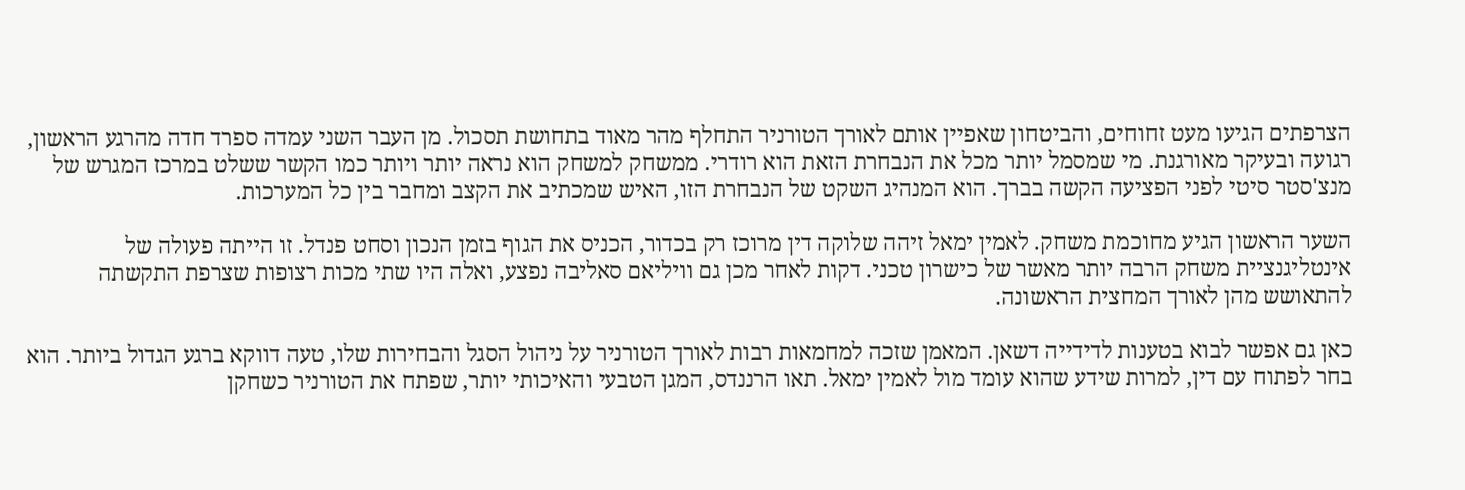הצרפתים הגיעו מעט זחוחים, והביטחון שאפיין אותם לאורך הטורניר התחלף מהר מאוד בתחושת תסכול. מן העבר השני עמדה ספרד חדה מהרגע הראשון, רגועה ובעיקר מאורגנת. מי שמסמל יותר מכל את הנבחרת הזאת הוא רודרי. ממשחק למשחק הוא נראה יותר ויותר כמו הקשר ששלט במרכז המגרש של מנצ'סטר סיטי לפני הפציעה הקשה בברך. הוא המנהיג השקט של הנבחרת הזו, האיש שמכתיב את הקצב ומחבר בין כל המערכות.

השער הראשון הגיע מחוכמת משחק. לאמין ימאל זיהה שלוקה דין מרוכז רק בכדור, הכניס את הגוף בזמן הנכון וסחט פנדל. זו הייתה פעולה של אינטליגנציית משחק הרבה יותר מאשר של כישרון טכני. דקות לאחר מכן גם וויליאם סאליבה נפצע, ואלה היו שתי מכות רצופות שצרפת התקשתה להתאושש מהן לאורך המחצית הראשונה.

כאן גם אפשר לבוא בטענות לדידייה דשאן. המאמן שזכה למחמאות רבות לאורך הטורניר על ניהול הסגל והבחירות שלו, טעה דווקא ברגע הגדול ביותר. הוא בחר לפתוח עם דין, למרות שידע שהוא עומד מול לאמין ימאל. תאו הרננדס, המגן הטבעי והאיכותי יותר, שפתח את הטורניר כשחקן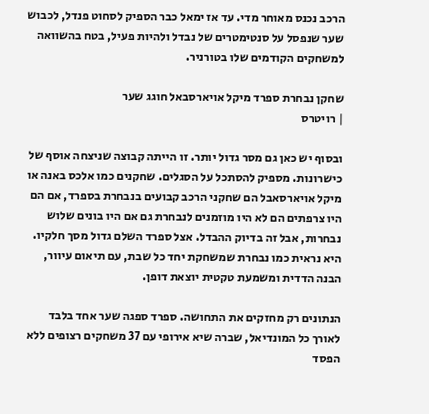הרכב נכנס מאוחר מדי. עד אז ימאל כבר הספיק לסחוט פנדל, לכבוש שער שנפסל על סנטימטרים של נבדל ולהיות פעיל, בטח בהשוואה למשחקים הקודמים שלו בטורניר.

שחקן נבחרת ספרד מיקל אויארסבאל חוגג שער
| רויטרס

ובסוף יש כאן גם מסר גדול יותר. זו הייתה קבוצה שניצחה אוסף של כישרונות. מספיק להסתכל על הסגלים. שחקנים כמו אלכס באנה או מיקל אויארסאבל הם שחקני הרכב קבועים בנבחרת בספרד, אם הם היו צרפתים הם לא היו מוזמנים לנבחרת גם אם היו בונים שלוש נבחרות, אבל זה בדיוק ההבדל. אצל ספרד השלם גדול מסך חלקיו. היא נראית כמו נבחרת שמשחקת יחד כל שבת, עם תיאום עיוור, הבנה הדדית ומשמעת טקטית יוצאת דופן.

הנתונים רק מחזקים את התחושה. ספרד ספגה שער אחד בלבד לאורך כל המונדיאל, שברה שיא אירופי עם 37 משחקים רצופים ללא הפסד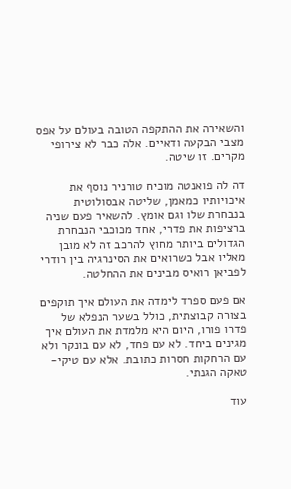והשאירה את ההתקפה הטובה בעולם על אפס מצבי הבקעה ודאיים. אלה כבר לא צירופי מקרים. זו שיטה.

דה לה פואנטה מוכיח טורניר נוסף את איכויותיו כמאמן, שליטה אבסולוטית בנבחרת שלו וגם אומץ. להשאיר פעם שניה ברציפות את פדרי, אחד מכוכבי הנבחרת הגדולים ביותר מחוץ להרכב זה לא מובן מאליו אבל כשרואים את הסינרגיה בין רודרי לפביאן רואיס מבינים את ההחלטה.

אם פעם ספרד לימדה את העולם איך תוקפים בצורה קבוצתית, כולל בשער הנפלא של פדרו פורו, היום היא מלמדת את העולם איך מגינים ביחד. לא עם פחד, לא עם בונקר ולא עם הרחקות חסרות כתובת. אלא עם טיקי-טאקה הגנתי.

עוד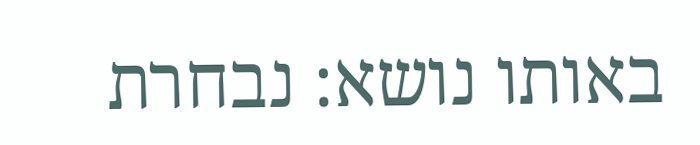באותו נושא: נבחרת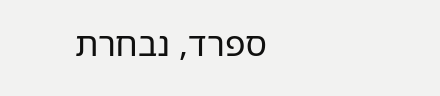ספרד, נבחרת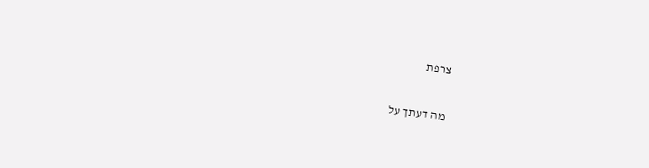צרפת

מה דעתך על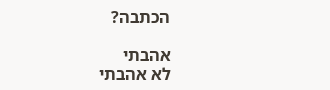הכתבה?

אהבתי
לא אהבתי